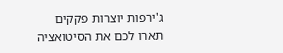ג'ירפות יוצרות פקקים
תארו לכם את הסיטואציה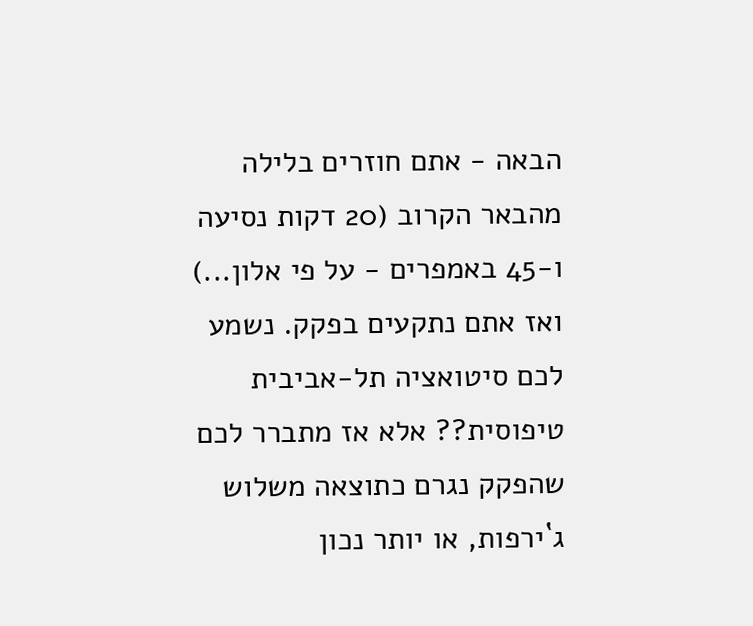הבאה - אתם חוזרים בלילה מהבאר הקרוב (20 דקות נסיעה ו-45 באמפרים - על פי אלון...) ואז אתם נתקעים בפקק. נשמע לכם סיטואציה תל-אביבית טיפוסית?? אלא אז מתברר לכם שהפקק נגרם כתוצאה משלוש ג`ירפות, או יותר נכון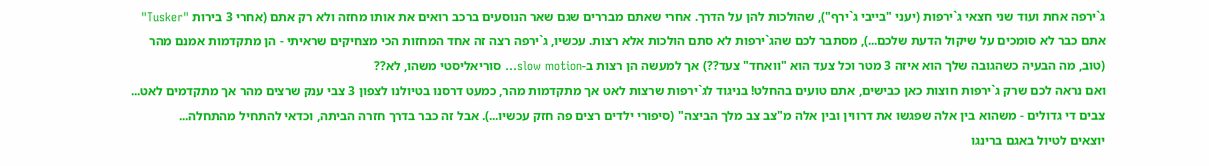ג`ירפה אחת ועוד שני חצאי ג`ירפות (יעני "בייבי ג`ירף"), שהולכות להן על הדרך. אחרי שאתם מבררים שגם שאר הנוסעים ברכב רואים את אותו מחזה ולא רק אתם (אחרי 3 בירות "Tusker" אתם כבר לא סומכים על שיקול הדעת שלכם...), מסתבר לכם שהג`ירפות לא סתם הולכות אלא רצות. עכשיו, ג`ירפה רצה זה אחד המחזות הכי מצחיקים שראיתי - הן מתקדמות אמנם מהר (טוב, מה הבעיה כשהגובה שלך הוא איזה 3 מטר וכל צעד הוא "וואחד" צעד??) אך למעשה הן רצות ב-slow motion... סוריאליסטי משהו, לא??
ואם נראה לכם שרק ג`ירפות חוצות כאן כבישים, אתם טועים בהחלט! בניגוד לג`ירפות שרצות לאט אך מתקדמות מהר, כמעט דרסנו בטיולנו לצפון 3 צבי ענק שרצים מהר אך מתקדמים לאט... צבים די גדולים - משהוא בין אלה שפגשו את דרווין ובין אלה מ"צב צב מלך הביצה" (סיפורי ילדים רצים פה חזק עכשיו...). אבל זה כבר בדרך חזרה הביתה, וכדאי להתחיל מהתחלה...
יוצאים לטיול באגם ברינגו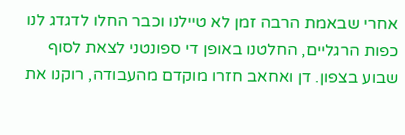אחרי שבאמת הרבה זמן לא טיילנו וכבר החלו לדגדג לנו כפות הרגליים, החלטנו באופן די ספונטני לצאת לסוף שבוע בצפון. דן ואחאב חזרו מוקדם מהעבודה, רוקנו את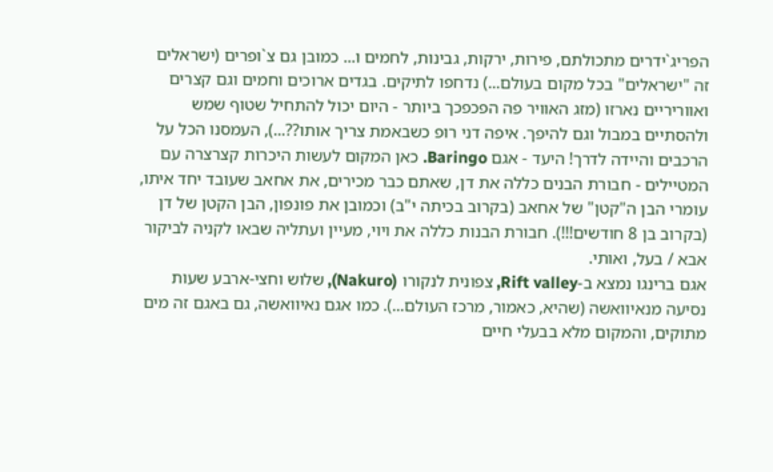הפריג`ידרים מתכולתם, פירות, ירקות, גבינות, לחמים ו... כמובן גם צ`ופרים (ישראלים זה "ישראלים" בכל מקום בעולם...) נדחפו לתיקים. בגדים ארוכים וחמים וגם קצרים ואווריריים נארזו (מזג האוויר פה הפכפכך ביותר - היום יכול להתחיל שטוף שמש ולהסתיים במבול וגם להיפך. איפה דני רופ כשבאמת צריך אותו??...), העמסנו הכל על הרכבים והיידה לדרך! היעד - אגם Baringo. כאן המקום לעשות היכרות קצרצרה עם המטיילים - חבורת הבנים כללה את דן, שאתם כבר מכירים, את אחאב שעובד יחד איתו, עומרי הבן ה"קטן" של אחאב (בקרוב בכיתה י"ב) וכמובן את פונפון, הבן הקטן של דן (בקרוב בן 8 חודשים!!!). חבורת הבנות כללה את ויוי, מעיין ועתליה שבאו לקניה לביקור אבא / בעל, ואותי.
אגם ברינגו נמצא ב-Rift valley, צפונית לנקורו (Nakuro), שלוש וחצי-ארבע שעות נסיעה מנאיוואשה (שהיא, כאמור, מרכז העולם...). כמו אגם נאיוואשה, גם באגם זה מים מתוקים, והמקום מלא בבעלי חיים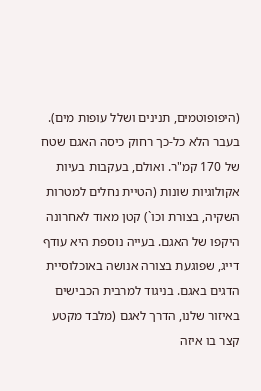(היפופוטמים, תנינים ושלל עופות מים). בעבר הלא כל-כך רחוק כיסה האגם שטח של 170 קמ"ר. ואולם, בעקבות בעיות אקולוגיות שונות (הטיית נחלים למטרות השקיה, בצורת וכו`) קטן מאוד לאחרונה היקפו של האגם. בעייה נוספת היא עודף דייג, שפוגעת בצורה אנושה באוכלוסיית הדגים באגם. בניגוד למרבית הכבישים באיזור שלנו, הדרך לאגם (מלבד מקטע קצר בו איזה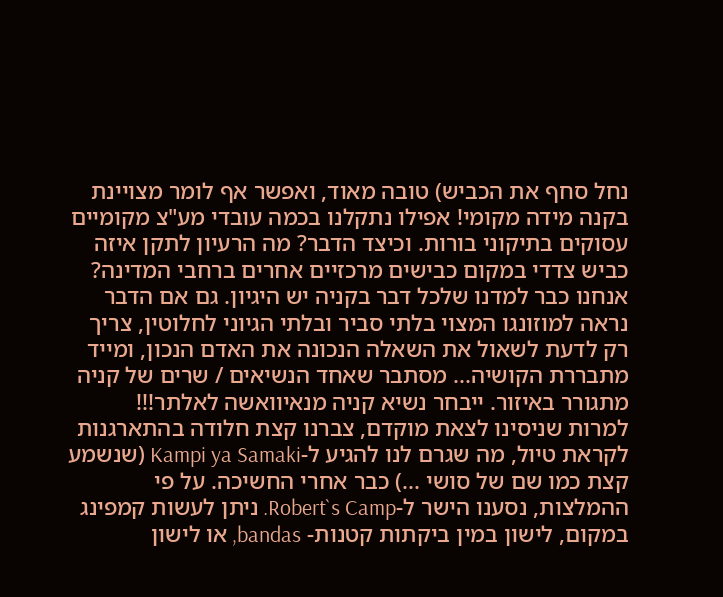נחל סחף את הכביש) טובה מאוד, ואפשר אף לומר מצויינת בקנה מידה מקומי! אפילו נתקלנו בכמה עובדי מע"צ מקומיים עסוקים בתיקוני בורות. וכיצד הדבר? מה הרעיון לתקן איזה כביש צדדי במקום כבישים מרכזיים אחרים ברחבי המדינה? אנחנו כבר למדנו שלכל דבר בקניה יש היגיון. גם אם הדבר נראה למוזונגו המצוי בלתי סביר ובלתי הגיוני לחלוטין, צריך רק לדעת לשאול את השאלה הנכונה את האדם הנכון, ומייד מתבררת הקושיה... מסתבר שאחד הנשיאים / שרים של קניה מתגורר באיזור. ייבחר נשיא קניה מנאיוואשה לאלתר!!!
למרות שניסינו לצאת מוקדם, צברנו קצת חלודה בהתארגנות לקראת טיול, מה שגרם לנו להגיע ל-Kampi ya Samaki (שנשמע קצת כמו שם של סושי ...) כבר אחרי החשיכה. על פי ההמלצות, נסענו הישר ל-Robert`s Camp. ניתן לעשות קמפינג במקום, לישון במין ביקתות קטנות- bandas, או לישון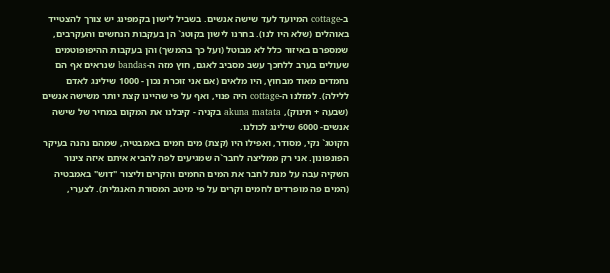ב-cottage המיועד לעד שישה אנשים. בשביל לישון בקמפינג יש צורך להצטייד באוהלים (שלא היו לנו). בחרנו לישון בקוטג` הן בעקבות הנחשים והעקרבים, שמספרם באיזור כלל לא מבוטל (ועל כך בהמשך) והן בעקבות ההיפופוטמים שעולים בערב ללחכך עשב מסביב לאגם, חוץ מזה ה-bandas שנראים אף הם נחמדים מאוד מבחוץ, היו מלאים (אם אני זוכרת נכון - 1000 שילינג לאדם ללילה). למזלנו ה-cottage היה פנוי, ואף על פי שהיינו קצת יותר משישה אנשים (שבעה + תינוק), akuna matata בקניה - קיבלנו את המקום במחיר של שישה אנשים- 6000 שילינג לכולנו.
הקוטג` נקי, מסודר, ואפילו היו (קצת) מים חמים באמבטיה, שמהם נהנה בעיקר הפונפונון. אני רק ממליצה לחבר`ה שמגיעים לפה להביא איתם איזה צינור השקיה עבה על מנת לחבר את המים החמים והקרים וליצור "דוש" באמבטיה (המים פה מופרדים לחמים וקרים על פי מיטב המסורת האנגלית). לצערי,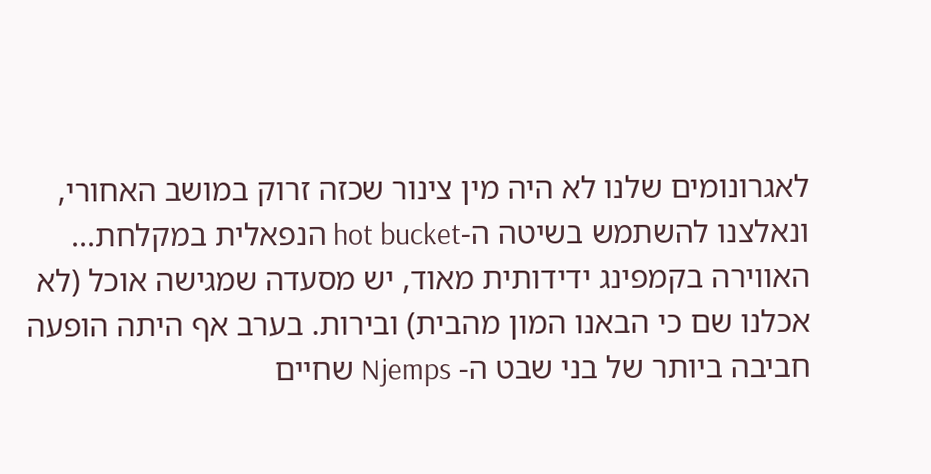לאגרונומים שלנו לא היה מין צינור שכזה זרוק במושב האחורי, ונאלצנו להשתמש בשיטה ה-hot bucket הנפאלית במקלחת... האווירה בקמפינג ידידותית מאוד, יש מסעדה שמגישה אוכל (לא אכלנו שם כי הבאנו המון מהבית) ובירות. בערב אף היתה הופעה חביבה ביותר של בני שבט ה- Njemps שחיים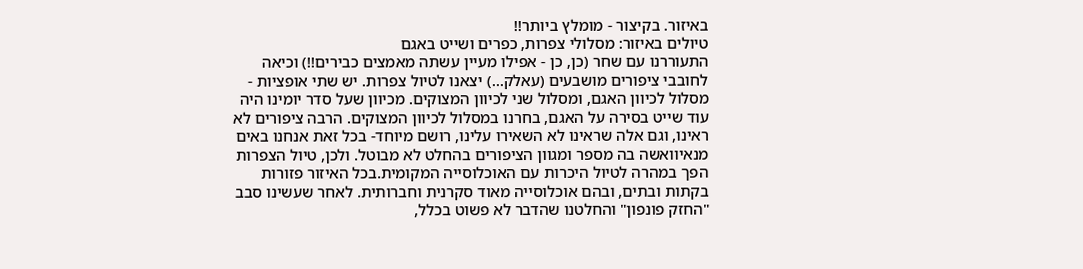באיזור. בקיצור - מומלץ ביותר!!
טיולים באיזור: מסלולי צפרות, כפרים ושייט באגם
התעוררנו עם שחר (כן, כן - אפילו מעיין עשתה מאמצים כבירים!!) וכיאה לחובבי ציפורים מושבעים (עאלק...) יצאנו לטיול צפרות. יש שתי אופציות - מסלול לכיוון האגם, ומסלול שני לכיוון המצוקים. מכיוון שעל סדר יומינו היה עוד שייט בסירה על האגם, בחרנו במסלול לכיוון המצוקים. הרבה ציפורים לא ראינו, וגם אלה שראינו לא השאירו עלינו, רושם מיוחד- בכל זאת אנחנו באים מנאיוואשה בה מספר ומגוון הציפורים בהחלט לא מבוטל. ולכן, טיול הצפרות הפך במהרה לטיול היכרות עם האוכלוסייה המקומית.בכל האיזור פזורות בקתות ובתים, ובהם אוכלוסייה מאוד סקרנית וחברותית. לאחר שעשינו סבב "החזק פונפון" והחלטנו שהדבר לא פשוט בכלל,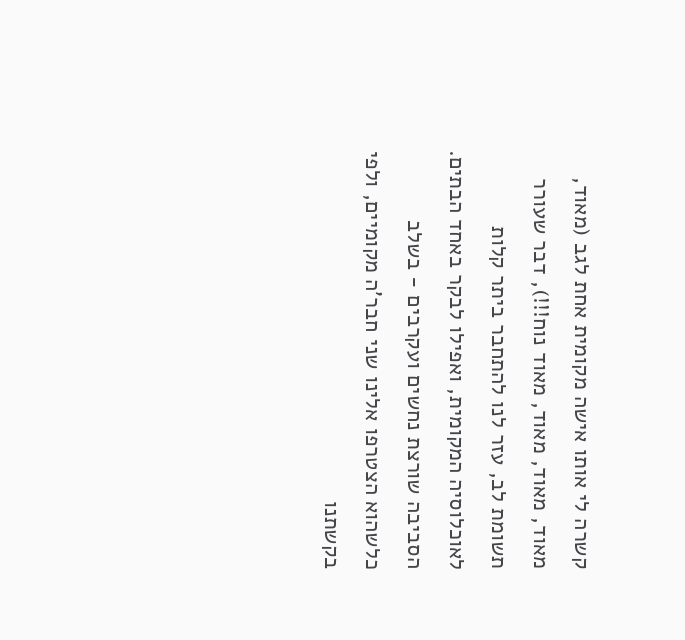קשרה לי אותו אישה מקומית אחת לגב (מאוד, מאוד, מאוד, מאוד, מאוד נוח!!!), דבר שעורר תשומת לב, עזר לנו להתחבר ביתר קלות לאוכלוסיה המקומית, ואפילו לבקר באחד הבתים.
הסביבה שורצת נחשים ועקרבים - בשלב כלשהוא הצטרפו אלינו שני חבר'ה מקומיים, ולפי בקשתנו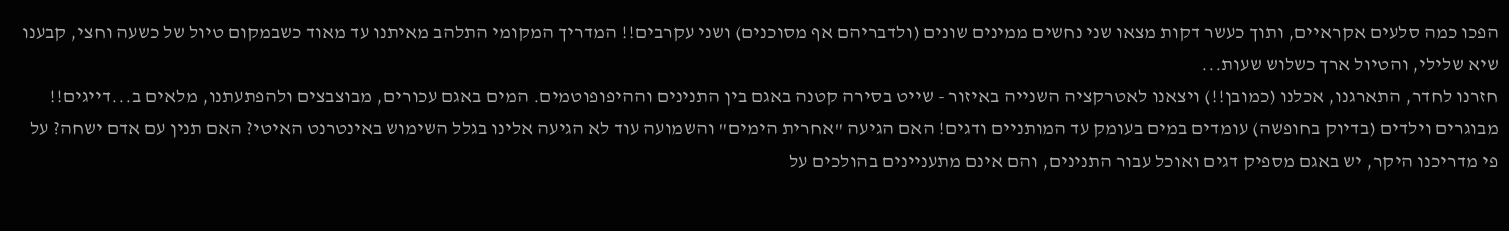הפכו כמה סלעים אקראיים, ותוך כעשר דקות מצאו שני נחשים ממינים שונים (ולדבריהם אף מסוכנים) ושני עקרבים!! המדריך המקומי התלהב מאיתנו עד מאוד כשבמקום טיול של כשעה וחצי, קבענו שיא שלילי, והטיול ארך כשלוש שעות...
חזרנו לחדר, התארגנו, אכלנו (כמובן!!) ויצאנו לאטרקציה השנייה באיזור - שייט בסירה קטנה באגם בין התנינים וההיפופוטמים. המים באגם עכורים, מבוצבצים ולהפתעתנו, מלאים ב...דייגים!! מבוגרים וילדים (בדיוק בחופשה) עומדים במים בעומק עד המותניים ודגים! האם הגיעה "אחרית הימים" והשמועה עוד לא הגיעה אלינו בגלל השימוש באינטרנט האיטי? האם תנין עם אדם ישחה? על פי מדריכנו היקר, יש באגם מספיק דגים ואוכל עבור התנינים, והם אינם מתעניינים בהולכים על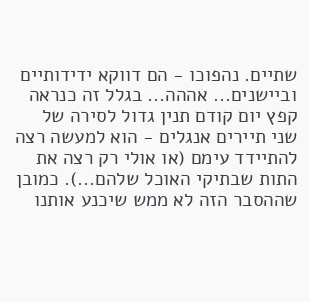שתיים. נהפוכו - הם דווקא ידידותיים וביישנים... אההה... בגלל זה כנראה קפץ יום קודם תנין גדול לסירה של שני תיירים אנגלים - הוא למעשה רצה להתיידד עימם (או אולי רק רצה את התות שבתיקי האוכל שלהם...). כמובן שההסבר הזה לא ממש שיכנע אותנו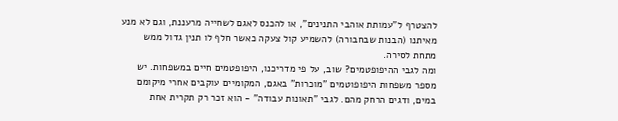להצטרף ל"עמותת אוהבי התנינים", או להכנס לאגם לשחייה מרעננת, וגם לא מנע מאיתנו (הבנות שבחבורה) להשמיע קול צעקה כאשר חלף לו תנין גדול ממש מתחת לסירה.
ומה לגבי ההיפופטמים? שוב, על פי מדריכנו, היפופטמים חיים במשפחות. יש מספר משפחות היפופוטמים "מוכרות" באגם, המקומיים עוקבים אחרי מיקומם במים, ודגים הרחק מהם. לגבי "תאונות עבודה" - הוא זכר רק תקרית אחת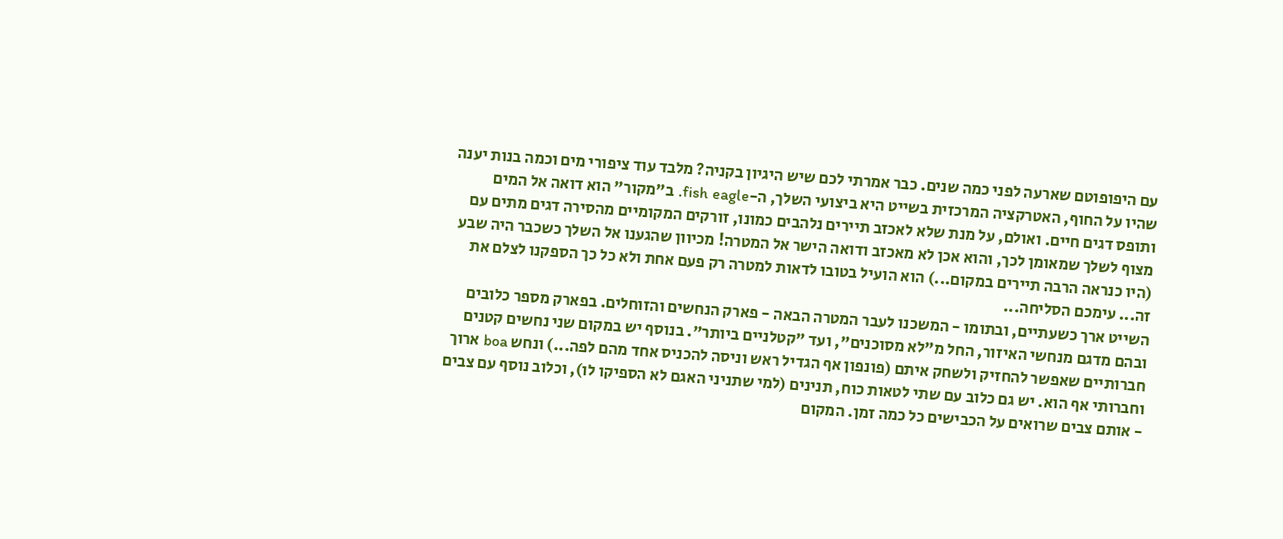עם היפופוטם שארעה לפני כמה שנים. כבר אמרתי לכם שיש היגיון בקניה? מלבד עוד ציפורי מים וכמה בנות יענה שהיו על החוף, האטרקציה המרכזית בשייט היא ביצועי השלך, ה-fish eagle. ב"מקור" הוא דואה אל המים ותופס דגים חיים. ואולם, על מנת שלא לאכזב תיירים נלהבים כמונו, זורקים המקומיים מהסירה דגים מתים עם מצוף לשלך שמאומן לכך, והוא אכן לא מאכזב ודואה הישר אל המטרה! מכיוון שהגענו אל השלך כשכבר היה שבע (היו כנראה הרבה תיירים במקום...) הוא הועיל בטובו לדאות למטרה רק פעם אחת ולא כל כך הספקנו לצלם את זה... עימכם הסליחה...
השייט ארך כשעתיים, ובתומו - המשכנו לעבר המטרה הבאה - פארק הנחשים והזוחלים. בפארק מספר כלובים ובהם מדגם מנחשי האיזור, החל מ"לא מסוכנים", ועד "קטלניים ביותר". בנוסף יש במקום שני נחשים קטנים חברותיים שאפשר להחזיק ולשחק איתם (פונפון אף הגדיל ראש וניסה להכניס אחד מהם לפה...) ונחש boa ארוך וחברותי אף הוא. יש גם כלוב עם שתי לטאות כוח, תנינים (למי שתניני האגם לא הספיקו לו), וכלוב נוסף עם צבים - אותם צבים שרואים על הכבישים כל כמה זמן. המקום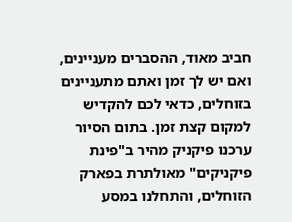חביב מאוד, ההסברים מעניינים, ואם יש לך זמן ואתם מתעניינים בזוחלים, כדאי לכם להקדיש למקום קצת זמן. בתום הסיור ערכנו פיקניק מהיר ב"פינת פיקניקים" מאולתרת בפארק הזוחלים, והתחלנו במסע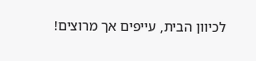לכיוון הבית, עייפים אך מרוצים!